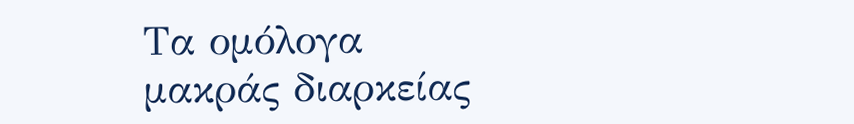Τα ομόλογα μακράς διαρκείας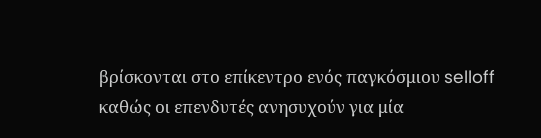βρίσκονται στο επίκεντρο ενός παγκόσμιου selloff καθώς οι επενδυτές ανησυχούν για μία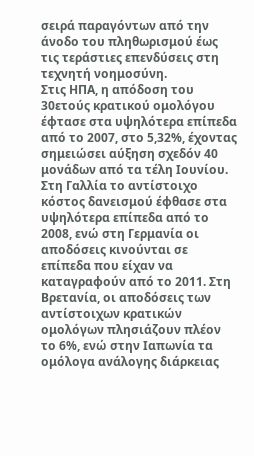σειρά παραγόντων από την άνοδο του πληθωρισμού έως τις τεράστιες επενδύσεις στη τεχνητή νοημοσύνη.
Στις ΗΠΑ, η απόδοση του 30ετούς κρατικού ομολόγου έφτασε στα υψηλότερα επίπεδα από το 2007, στο 5,32%, έχοντας σημειώσει αύξηση σχεδόν 40 μονάδων από τα τέλη Ιουνίου.
Στη Γαλλία το αντίστοιχο κόστος δανεισμού έφθασε στα υψηλότερα επίπεδα από το 2008, ενώ στη Γερμανία οι αποδόσεις κινούνται σε επίπεδα που είχαν να καταγραφούν από το 2011. Στη Βρετανία, οι αποδόσεις των αντίστοιχων κρατικών ομολόγων πλησιάζουν πλέον το 6%, ενώ στην Ιαπωνία τα ομόλογα ανάλογης διάρκειας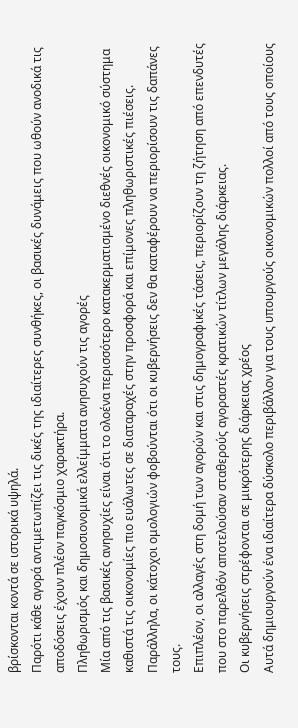βρίσκονται κοντά σε ιστορικά υψηλά.
Παρότι κάθε αγορά αντιμετωπίζει τις δικές της ιδιαίτερες συνθήκες, οι βασικές δυνάμεις που ωθούν ανοδικά τις αποδόσεις έχουν πλέον παγκόσμιο χαρακτήρα.
Πληθωρισμός και δημοσιονομικά ελλείμματα ανησυχούν τις αγορές
Μία από τις βασικές ανησυχίες είναι ότι το ολοένα περισσότερο κατακερματισμένο διεθνές οικονομικό σύστημα καθιστά τις οικονομίες πιο ευάλωτες σε διαταραχές στην προσφορά και επίμονες πληθωριστικές πιέσεις. Παράλληλα, οι κάτοχοι ομολογιών φοβούνται ότι οι κυβερνήσεις δεν θα καταφέρουν να περιορίσουν τις δαπάνες τους.
Επιπλέον, οι αλλαγές στη δομή των αγορών και στις δημογραφικές τάσεις, περιορίζουν τη ζήτηση από επενδυτές που στο παρελθόν αποτελούσαν σταθερούς αγοραστές κρατικών τίτλων μεγάλης διάρκειας.
Οι κυβερνήσεις στρέφονται σε μικρότερης διάρκειας χρέος
Αυτά δημιουργούν ένα ιδιαίτερα δύσκολο περιβάλλον για τους υπουργούς οικονομικών πολλοί από τους οποίους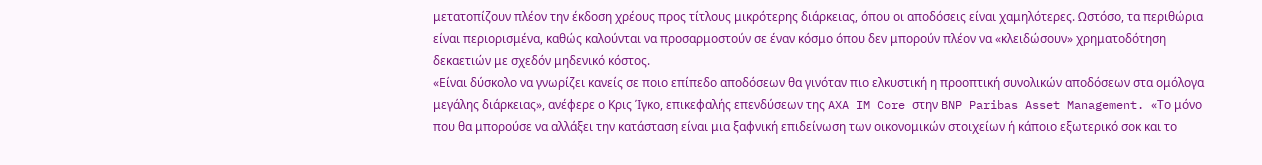μετατοπίζουν πλέον την έκδοση χρέους προς τίτλους μικρότερης διάρκειας, όπου οι αποδόσεις είναι χαμηλότερες. Ωστόσο, τα περιθώρια είναι περιορισμένα, καθώς καλούνται να προσαρμοστούν σε έναν κόσμο όπου δεν μπορούν πλέον να «κλειδώσουν» χρηματοδότηση δεκαετιών με σχεδόν μηδενικό κόστος.
«Είναι δύσκολο να γνωρίζει κανείς σε ποιο επίπεδο αποδόσεων θα γινόταν πιο ελκυστική η προοπτική συνολικών αποδόσεων στα ομόλογα μεγάλης διάρκειας», ανέφερε ο Κρις Ίγκο, επικεφαλής επενδύσεων της AXA IM Core στην BNP Paribas Asset Management. «Το μόνο που θα μπορούσε να αλλάξει την κατάσταση είναι μια ξαφνική επιδείνωση των οικονομικών στοιχείων ή κάποιο εξωτερικό σοκ και το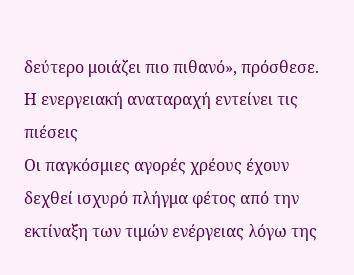δεύτερο μοιάζει πιο πιθανό», πρόσθεσε.
Η ενεργειακή αναταραχή εντείνει τις πιέσεις
Οι παγκόσμιες αγορές χρέους έχουν δεχθεί ισχυρό πλήγμα φέτος από την εκτίναξη των τιμών ενέργειας λόγω της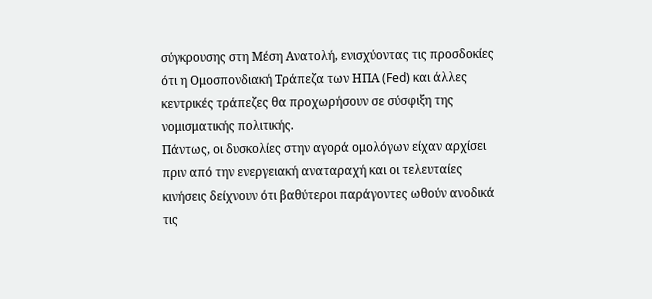σύγκρουσης στη Μέση Ανατολή, ενισχύοντας τις προσδοκίες ότι η Ομοσπονδιακή Τράπεζα των ΗΠΑ (Fed) και άλλες κεντρικές τράπεζες θα προχωρήσουν σε σύσφιξη της νομισματικής πολιτικής.
Πάντως, οι δυσκολίες στην αγορά ομολόγων είχαν αρχίσει πριν από την ενεργειακή αναταραχή και οι τελευταίες κινήσεις δείχνουν ότι βαθύτεροι παράγοντες ωθούν ανοδικά τις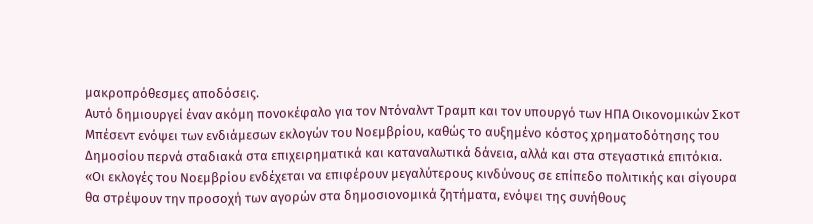μακροπρόθεσμες αποδόσεις.
Αυτό δημιουργεί έναν ακόμη πονοκέφαλο για τον Ντόναλντ Τραμπ και τον υπουργό των ΗΠΑ Οικονομικών Σκοτ Μπέσεντ ενόψει των ενδιάμεσων εκλογών του Νοεμβρίου, καθώς το αυξημένο κόστος χρηματοδότησης του Δημοσίου περνά σταδιακά στα επιχειρηματικά και καταναλωτικά δάνεια, αλλά και στα στεγαστικά επιτόκια.
«Οι εκλογές του Νοεμβρίου ενδέχεται να επιφέρουν μεγαλύτερους κινδύνους σε επίπεδο πολιτικής και σίγουρα θα στρέψουν την προσοχή των αγορών στα δημοσιονομικά ζητήματα, ενόψει της συνήθους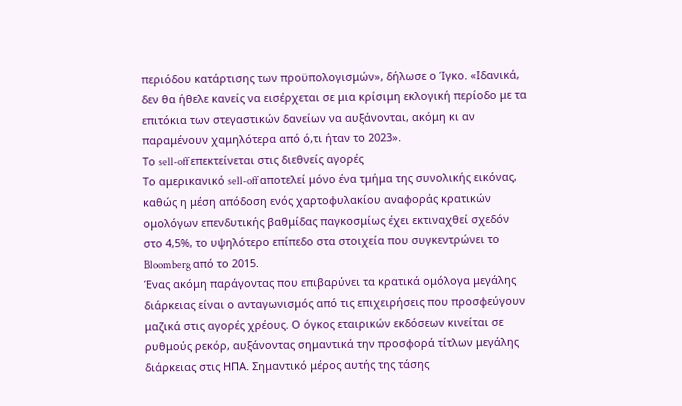περιόδου κατάρτισης των προϋπολογισμών», δήλωσε ο Ίγκο. «Ιδανικά, δεν θα ήθελε κανείς να εισέρχεται σε μια κρίσιμη εκλογική περίοδο με τα επιτόκια των στεγαστικών δανείων να αυξάνονται, ακόμη κι αν παραμένουν χαμηλότερα από ό,τι ήταν το 2023».
Το sell-off επεκτείνεται στις διεθνείς αγορές
Το αμερικανικό sell-off αποτελεί μόνο ένα τμήμα της συνολικής εικόνας, καθώς η μέση απόδοση ενός χαρτοφυλακίου αναφοράς κρατικών ομολόγων επενδυτικής βαθμίδας παγκοσμίως έχει εκτιναχθεί σχεδόν στο 4,5%, το υψηλότερο επίπεδο στα στοιχεία που συγκεντρώνει το Bloomberg από το 2015.
Ένας ακόμη παράγοντας που επιβαρύνει τα κρατικά ομόλογα μεγάλης διάρκειας είναι ο ανταγωνισμός από τις επιχειρήσεις που προσφεύγουν μαζικά στις αγορές χρέους. Ο όγκος εταιρικών εκδόσεων κινείται σε ρυθμούς ρεκόρ, αυξάνοντας σημαντικά την προσφορά τίτλων μεγάλης διάρκειας στις ΗΠΑ. Σημαντικό μέρος αυτής της τάσης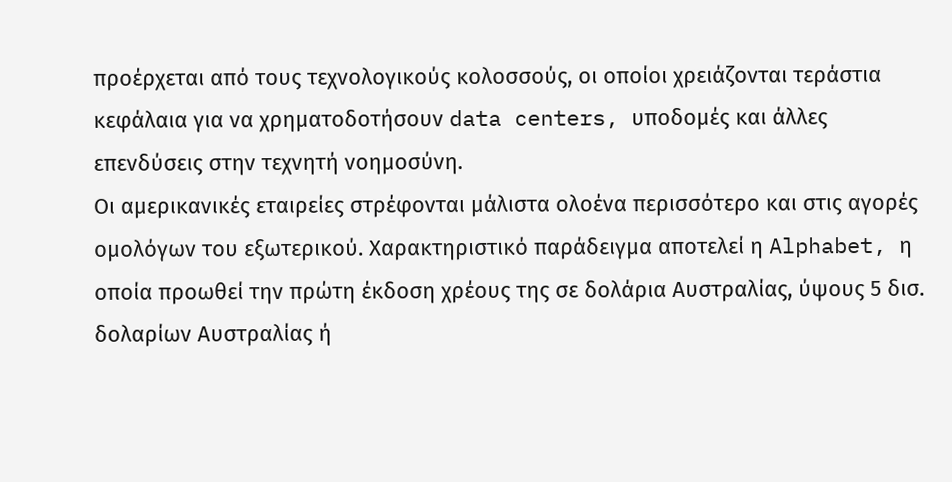προέρχεται από τους τεχνολογικούς κολοσσούς, οι οποίοι χρειάζονται τεράστια κεφάλαια για να χρηματοδοτήσουν data centers, υποδομές και άλλες επενδύσεις στην τεχνητή νοημοσύνη.
Οι αμερικανικές εταιρείες στρέφονται μάλιστα ολοένα περισσότερο και στις αγορές ομολόγων του εξωτερικού. Χαρακτηριστικό παράδειγμα αποτελεί η Alphabet, η οποία προωθεί την πρώτη έκδοση χρέους της σε δολάρια Αυστραλίας, ύψους 5 δισ. δολαρίων Αυστραλίας ή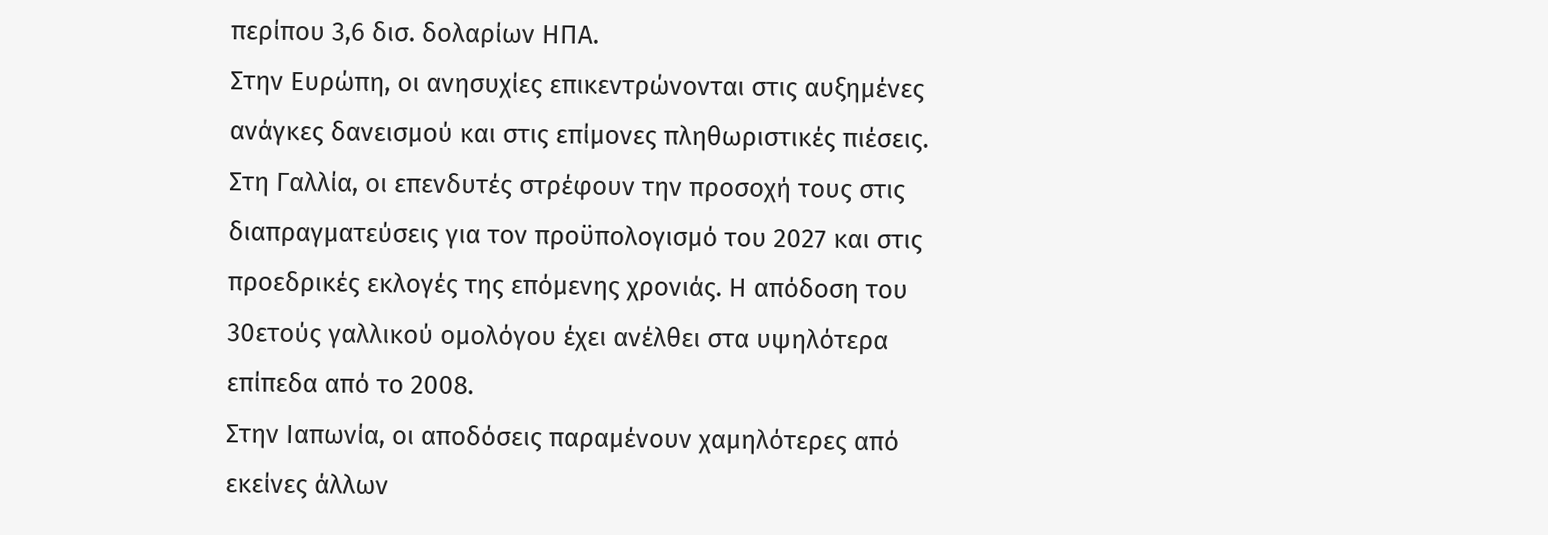περίπου 3,6 δισ. δολαρίων ΗΠΑ.
Στην Ευρώπη, οι ανησυχίες επικεντρώνονται στις αυξημένες ανάγκες δανεισμού και στις επίμονες πληθωριστικές πιέσεις. Στη Γαλλία, οι επενδυτές στρέφουν την προσοχή τους στις διαπραγματεύσεις για τον προϋπολογισμό του 2027 και στις προεδρικές εκλογές της επόμενης χρονιάς. Η απόδοση του 30ετούς γαλλικού ομολόγου έχει ανέλθει στα υψηλότερα επίπεδα από το 2008.
Στην Ιαπωνία, οι αποδόσεις παραμένουν χαμηλότερες από εκείνες άλλων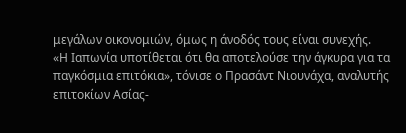μεγάλων οικονομιών, όμως η άνοδός τους είναι συνεχής.
«Η Ιαπωνία υποτίθεται ότι θα αποτελούσε την άγκυρα για τα παγκόσμια επιτόκια», τόνισε ο Πρασάντ Νιουνάχα, αναλυτής επιτοκίων Ασίας-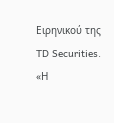Ειρηνικού της TD Securities. «Η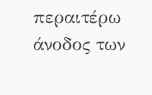περαιτέρω άνοδος των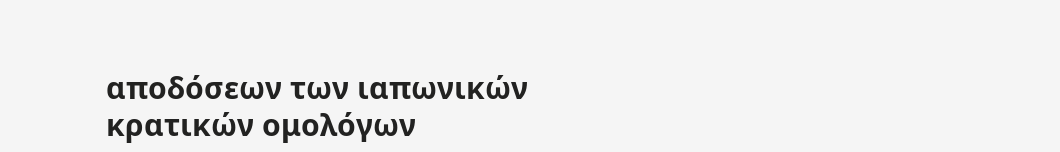αποδόσεων των ιαπωνικών κρατικών ομολόγων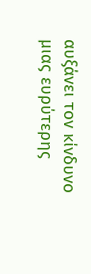αυξάνει τον κίνδυνο μιας ευρύτερης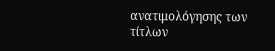ανατιμολόγησης των τίτλων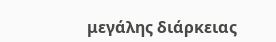μεγάλης διάρκειας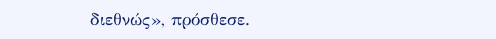διεθνώς», πρόσθεσε.